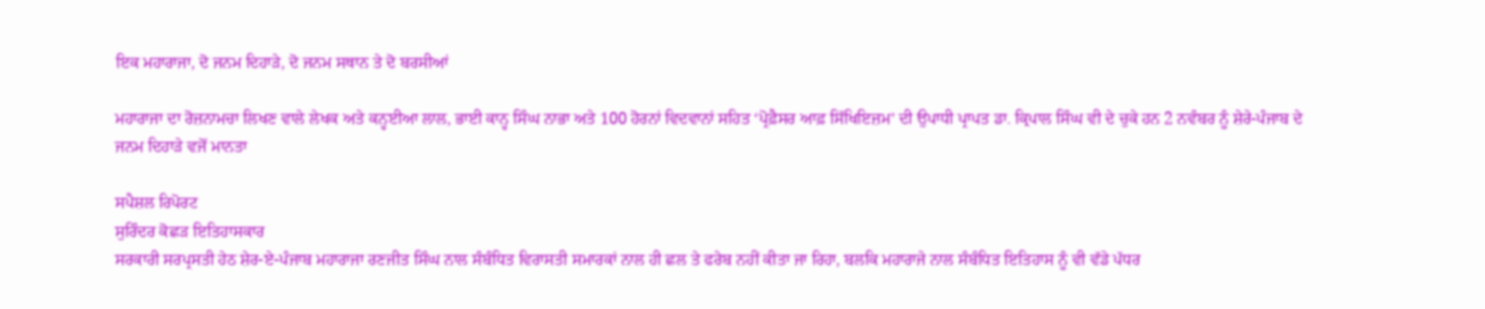ਇਕ ਮਹਾਰਾਜਾ, ਦੋ ਜਨਮ ਦਿਹਾੜੇ, ਦੋ ਜਨਮ ਸਥਾਨ ਤੇ ਦੋ ਬਰਸੀਆਂ

ਮਹਾਰਾਜਾ ਦਾ ਰੋਜ਼ਨਾਮਚਾ ਲਿਖਣ ਵਾਲੇ ਲੇਖਕ ਅਤੇ ਕਨ੍ਹਈਆ ਲਾਲ, ਭਾਈ ਕਾਨ੍ਹ ਸਿੰਘ ਨਾਭਾ ਅਤੇ 100 ਹੋਰਨਾਂ ਵਿਦਵਾਨਾਂ ਸਹਿਤ ‘ਪ੍ਰੋਫ਼ੈਸਰ ਆਫ਼ ਸਿੱਖਿਇਜ਼ਮ’ ਦੀ ਉਪਾਧੀ ਪ੍ਰਾਪਤ ਡਾ. ਕ੍ਰਿਪਾਲ ਸਿੰਘ ਵੀ ਦੇ ਚੁਕੇ ਹਨ 2 ਨਵੰਬਰ ਨੂੰ ਸ਼ੇਰੇ-ਪੰਜਾਬ ਦੇ ਜਨਮ ਦਿਹਾੜੇ ਵਜੋਂ ਮਾਨਤਾ

ਸਪੈਸ਼ਲ ਰਿਪੋਰਟ
ਸੁਰਿੰਦਰ ਕੋਛੜ ਇਤਿਹਾਸਕਾਰ
ਸਰਕਾਰੀ ਸਰਪ੍ਰਸਤੀ ਹੇਠ ਸ਼ੇਰ-ਏ-ਪੰਜਾਬ ਮਹਾਰਾਜਾ ਰਣਜੀਤ ਸਿੰਘ ਨਾਲ ਸੰਬੰਧਿਤ ਵਿਰਾਸਤੀ ਸਮਾਰਕਾਂ ਨਾਲ ਹੀ ਛਲ ਤੇ ਫਰੇਬ ਨਹੀਂ ਕੀਤਾ ਜਾ ਰਿਹਾ, ਬਲਕਿ ਮਹਾਰਾਜੇ ਨਾਲ ਸੰਬੰਧਿਤ ਇਤਿਹਾਸ ਨੂੰ ਵੀ ਵੱਡੇ ਪੱਧਰ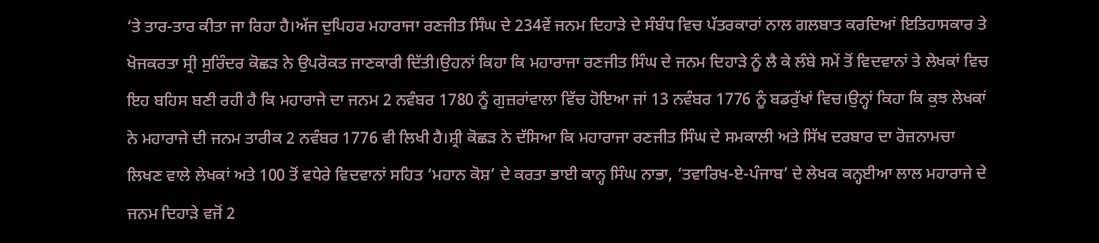‘ਤੇ ਤਾਰ-ਤਾਰ ਕੀਤਾ ਜਾ ਰਿਹਾ ਹੈ।ਅੱਜ ਦੁਪਿਹਰ ਮਹਾਰਾਜਾ ਰਣਜੀਤ ਸਿੰਘ ਦੇ 234ਵੇਂ ਜਨਮ ਦਿਹਾੜੇ ਦੇ ਸੰਬੰਧ ਵਿਚ ਪੱਤਰਕਾਰਾਂ ਨਾਲ ਗਲਬਾਤ ਕਰਦਿਆਂ ਇਤਿਹਾਸਕਾਰ ਤੇ ਖੋਜਕਰਤਾ ਸ੍ਰੀ ਸੁਰਿੰਦਰ ਕੋਛੜ ਨੇ ਉਪਰੋਕਤ ਜਾਣਕਾਰੀ ਦਿੱਤੀ।ਉਹਨਾਂ ਕਿਹਾ ਕਿ ਮਹਾਰਾਜਾ ਰਣਜੀਤ ਸਿੰਘ ਦੇ ਜਨਮ ਦਿਹਾੜੇ ਨੂੰ ਲੈ ਕੇ ਲੰਬੇ ਸਮੇਂ ਤੋਂ ਵਿਦਵਾਨਾਂ ਤੇ ਲੇਖਕਾਂ ਵਿਚ ਇਹ ਬਹਿਸ ਬਣੀ ਰਹੀ ਹੈ ਕਿ ਮਹਾਰਾਜੇ ਦਾ ਜਨਮ 2 ਨਵੰਬਰ 1780 ਨੂੰ ਗੁਜ਼ਰਾਂਵਾਲਾ ਵਿੱਚ ਹੋਇਆ ਜਾਂ 13 ਨਵੰਬਰ 1776 ਨੂੰ ਬਡਰੁੱਖਾਂ ਵਿਚ।ਉਨ੍ਹਾਂ ਕਿਹਾ ਕਿ ਕੁਝ ਲੇਖਕਾਂ ਨੇ ਮਹਾਰਾਜੇ ਦੀ ਜਨਮ ਤਾਰੀਕ 2 ਨਵੰਬਰ 1776 ਵੀ ਲਿਖੀ ਹੈ।ਸ਼੍ਰੀ ਕੋਛੜ ਨੇ ਦੱਸਿਆ ਕਿ ਮਹਾਰਾਜਾ ਰਣਜੀਤ ਸਿੰਘ ਦੇ ਸਮਕਾਲੀ ਅਤੇ ਸਿੱਖ ਦਰਬਾਰ ਦਾ ਰੋਜ਼ਨਾਮਚਾ ਲਿਖਣ ਵਾਲੇ ਲੇਖਕਾਂ ਅਤੇ 100 ਤੋਂ ਵਧੇਰੇ ਵਿਦਵਾਨਾਂ ਸਹਿਤ ‘ਮਹਾਨ ਕੋਸ਼’ ਦੇ ਕਰਤਾ ਭਾਈ ਕਾਨ੍ਹ ਸਿੰਘ ਨਾਭਾ, ‘ਤਵਾਰਿਖ-ਏ-ਪੰਜਾਬ’ ਦੇ ਲੇਖਕ ਕਨ੍ਹਈਆ ਲਾਲ ਮਹਾਰਾਜੇ ਦੇ ਜਨਮ ਦਿਹਾੜੇ ਵਜੋਂ 2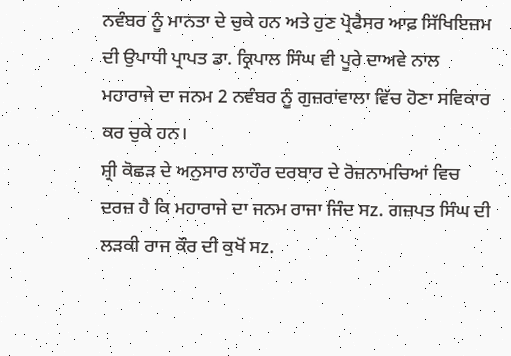ਨਵੰਬਰ ਨੂੰ ਮਾਨਤਾ ਦੇ ਚੁਕੇ ਹਨ ਅਤੇ ਹੁਣ ਪ੍ਰੋਫੈਸਰ ਆਫ਼ ਸਿੱਖਿਇਜ਼ਮ ਦੀ ਉਪਾਧੀ ਪ੍ਰਾਪਤ ਡਾ. ਕ੍ਰਿਪਾਲ ਸਿੰਘ ਵੀ ਪੂਰੇ ਦਾਅਵੇ ਨਾਲ ਮਹਾਰਾਜੇ ਦਾ ਜਨਮ 2 ਨਵੰਬਰ ਨੂੰ ਗੁਜ਼ਰਾਂਵਾਲਾ ਵਿੱਚ ਹੋਣਾ ਸਵਿਕਾਰ ਕਰ ਚੁਕੇ ਹਨ।
ਸ਼੍ਰੀ ਕੋਛੜ ਦੇ ਅਨੁਸਾਰ ਲਾਹੌਰ ਦਰਬਾਰ ਦੇ ਰੋਜ਼ਨਾਮਚਿਆਂ ਵਿਚ ਦਰਜ਼ ਹੈ ਕਿ ਮਹਾਰਾਜੇ ਦਾ ਜਨਮ ਰਾਜਾ ਜਿੰਦ ਸz. ਗਜ਼ਪਤ ਸਿੰਘ ਦੀ ਲੜਕੀ ਰਾਜ ਕੌਰ ਦੀ ਕੁਖੋਂ ਸz.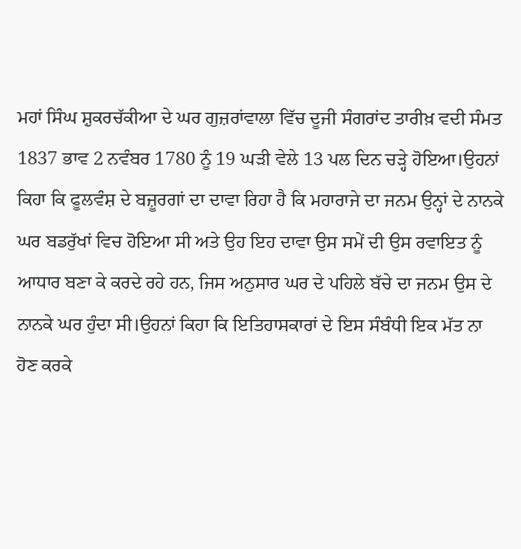ਮਹਾਂ ਸਿੰਘ ਸ਼ੁਕਰਚੱਕੀਆ ਦੇ ਘਰ ਗੁਜ਼ਰਾਂਵਾਲਾ ਵਿੱਚ ਦੂਜੀ ਸੰਗਰਾਂਦ ਤਾਰੀਖ਼ ਵਦੀ ਸੰਮਤ 1837 ਭਾਵ 2 ਨਵੰਬਰ 1780 ਨੂੰ 19 ਘੜੀ ਵੇਲੇ 13 ਪਲ ਦਿਨ ਚੜ੍ਹੇ ਹੋਇਆ।ਉਹਨਾਂ ਕਿਹਾ ਕਿ ਫੂਲਵੰਸ਼ ਦੇ ਬਜ਼ੂਰਗਾਂ ਦਾ ਦਾਵਾ ਰਿਹਾ ਹੈ ਕਿ ਮਹਾਰਾਜੇ ਦਾ ਜਨਮ ਉਨ੍ਹਾਂ ਦੇ ਨਾਨਕੇ ਘਰ ਬਡਰੁੱਖਾਂ ਵਿਚ ਹੋਇਆ ਸੀ ਅਤੇ ਉਹ ਇਹ ਦਾਵਾ ਉਸ ਸਮੇਂ ਦੀ ਉਸ ਰਵਾਇਤ ਨੂੰ ਆਧਾਰ ਬਣਾ ਕੇ ਕਰਦੇ ਰਹੇ ਹਨ, ਜਿਸ ਅਨੁਸਾਰ ਘਰ ਦੇ ਪਹਿਲੇ ਬੱਚੇ ਦਾ ਜਨਮ ਉਸ ਦੇ ਨਾਨਕੇ ਘਰ ਹੁੰਦਾ ਸੀ।ਉਹਨਾਂ ਕਿਹਾ ਕਿ ਇਤਿਹਾਸਕਾਰਾਂ ਦੇ ਇਸ ਸੰਬੰਧੀ ਇਕ ਮੱਤ ਨਾ ਹੋਣ ਕਰਕੇ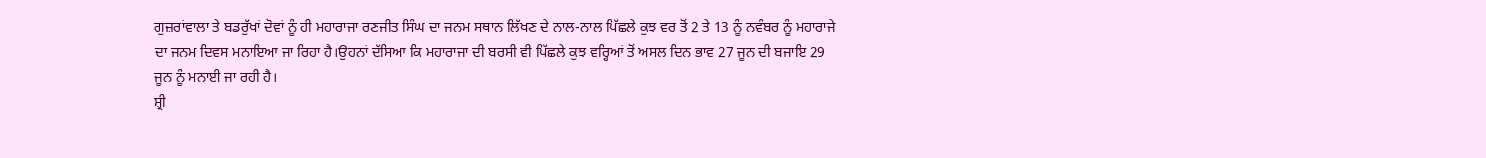ਗੁਜ਼ਰਾਂਵਾਲਾ ਤੇ ਬਡਰੁੱਖਾਂ ਦੋਵਾਂ ਨੂੰ ਹੀ ਮਹਾਰਾਜਾ ਰਣਜੀਤ ਸਿੰਘ ਦਾ ਜਨਮ ਸਥਾਨ ਲਿੱਖਣ ਦੇ ਨਾਲ-ਨਾਲ ਪਿੱਛਲੇ ਕੁਝ ਵਰ ਤੋਂ 2 ਤੇ 13 ਨੂੰ ਨਵੰਬਰ ਨੂੰ ਮਹਾਰਾਜੇ ਦਾ ਜਨਮ ਦਿਵਸ ਮਨਾਇਆ ਜਾ ਰਿਹਾ ਹੈ।ਉਹਨਾਂ ਦੱਸਿਆ ਕਿ ਮਹਾਰਾਜਾ ਦੀ ਬਰਸੀ ਵੀ ਪਿੱਛਲੇ ਕੁਝ ਵਰ੍ਹਿਆਂ ਤੋਂ ਅਸਲ ਦਿਨ ਭਾਵ 27 ਜੂਨ ਦੀ ਬਜਾਇ 29 ਜੂਨ ਨੂੰ ਮਨਾਈ ਜਾ ਰਹੀ ਹੈ।
ਸ਼੍ਰੀ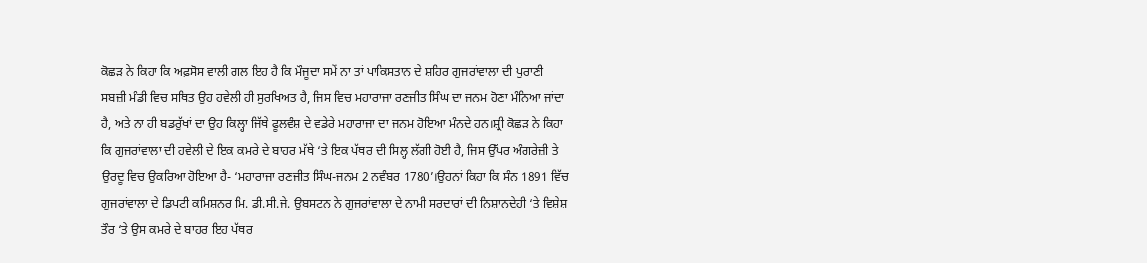ਕੋਛੜ ਨੇ ਕਿਹਾ ਕਿ ਅਫ਼ਸੋਸ ਵਾਲੀ ਗਲ ਇਹ ਹੈ ਕਿ ਮੌਜੂਦਾ ਸਮੇਂ ਨਾ ਤਾਂ ਪਾਕਿਸਤਾਨ ਦੇ ਸ਼ਹਿਰ ਗੁਜਰਾਂਵਾਲਾ ਦੀ ਪੁਰਾਣੀ ਸਬਜ਼ੀ ਮੰਡੀ ਵਿਚ ਸਥਿਤ ਉਹ ਹਵੇਲੀ ਹੀ ਸੁਰਖਿਅਤ ਹੈ, ਜਿਸ ਵਿਚ ਮਹਾਰਾਜਾ ਰਣਜੀਤ ਸਿੰਘ ਦਾ ਜਨਮ ਹੋਣਾ ਮੰਨਿਆ ਜਾਂਦਾ ਹੈ, ਅਤੇ ਨਾ ਹੀ ਬਡਰੁੱਖਾਂ ਦਾ ਉਹ ਕਿਲ੍ਹਾ ਜਿੱਥੇ ਫੂਲਵੰਸ਼ ਦੇ ਵਡੇਰੇ ਮਹਾਰਾਜਾ ਦਾ ਜਨਮ ਹੋਇਆ ਮੰਨਦੇ ਹਨ।ਸ਼੍ਰੀ ਕੋਛੜ ਨੇ ਕਿਹਾ ਕਿ ਗੁਜਰਾਂਵਾਲਾ ਦੀ ਹਵੇਲੀ ਦੇ ਇਕ ਕਮਰੇ ਦੇ ਬਾਹਰ ਮੱਥੇ ‘ਤੇ ਇਕ ਪੱਥਰ ਦੀ ਸਿਲ੍ਹ ਲੱਗੀ ਹੋਈ ਹੈ, ਜਿਸ ਉੱਪਰ ਅੰਗਰੇਜ਼ੀ ਤੇ ਉਰਦੂ ਵਿਚ ਉਕਰਿਆ ਹੋਇਆ ਹੈ- ‘ਮਹਾਰਾਜਾ ਰਣਜੀਤ ਸਿੰਘ-ਜਨਮ 2 ਨਵੰਬਰ 1780’।ਉਹਨਾਂ ਕਿਹਾ ਕਿ ਸੰਨ 1891 ਵਿੱਚ ਗੁਜਰਾਂਵਾਲਾ ਦੇ ਡਿਪਟੀ ਕਮਿਸ਼ਨਰ ਮਿ. ਡੀ.ਸੀ.ਜੇ. ਉਬਸਟਨ ਨੇ ਗੁਜਰਾਂਵਾਲਾ ਦੇ ਨਾਮੀ ਸਰਦਾਰਾਂ ਦੀ ਨਿਸ਼ਾਨਦੇਹੀ ‘ਤੇ ਵਿਸ਼ੇਸ਼ ਤੌਰ ‘ਤੇ ਉਸ ਕਮਰੇ ਦੇ ਬਾਹਰ ਇਹ ਪੱਥਰ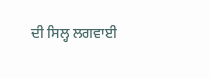ਦੀ ਸਿਲ੍ਹ ਲਗਵਾਈ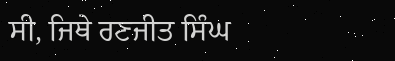ਸੀ, ਜਿਥੇ ਰਣਜੀਤ ਸਿੰਘ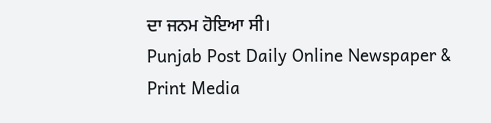ਦਾ ਜਨਮ ਹੋਇਆ ਸੀ।
Punjab Post Daily Online Newspaper & Print Media